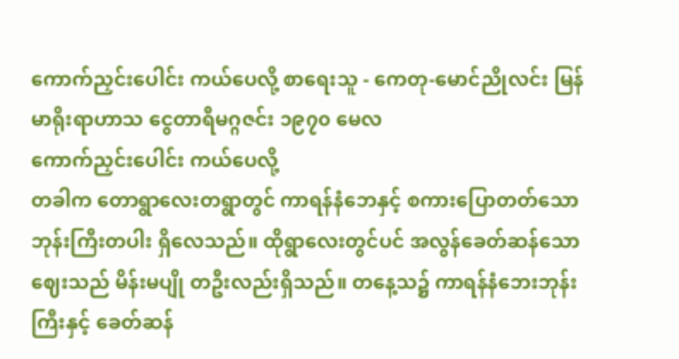ကောက်ညှင်းပေါင်း ကယ်ပေလို့ စာရေးသူ - ကေတု-မောင်ညိုလင်း မြန်မာရိုးရာဟာသ ငွေတာရီမဂ္ဂဇင်း ၁၉၇၀ မေလ
ကောက်ညှင်းပေါင်း ကယ်ပေလို့
တခါက တောရွာလေးတရွာတွင် ကာရန်နံဘေနှင့် စကားပြောတတ်သော ဘုန်းကြီးတပါး ရှိလေသည်။ ထိုရွာလေးတွင်ပင် အလွန်ခေတ်ဆန်သော ဈေးသည် မိန်းမပျို တဦးလည်းရှိသည်။ တနေ့သ၌ ကာရန်နံဘေးဘုန်းကြီးနှင့် ခေတ်ဆန်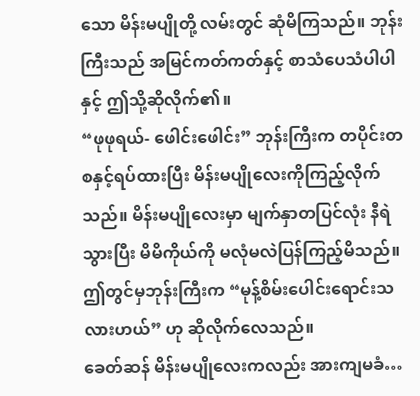သော မိန်းမပျိုတို့ လမ်းတွင် ဆုံမိကြသည်။ ဘုန်းကြီးသည် အမြင်ကတ်ကတ်နှင့် စာသံပေသံပါပါနှင့် ဤသို့ဆိုလိုက်၏။
“ဖုဖုရယ်- ဖေါင်းဖေါင်း” ဘုန်းကြီးက တပိုင်းတစနှင့်ရပ်ထားပြီး မိန်းမပျိုလေးကိုကြည့်လိုက်သည်။ မိန်းမပျိုလေးမှာ မျက်နှာတပြင်လုံး နီရဲသွားပြီး မိမိကိုယ်ကို မလုံမလဲပြန်ကြည့်မိသည်။ ဤတွင်မှဘုန်းကြီးက “မုန့်စိမ်းပေါင်းရောင်းသလားဟယ်” ဟု ဆိုလိုက်လေသည်။
ခေတ်ဆန် မိန်းမပျိုလေးကလည်း အားကျမခံ…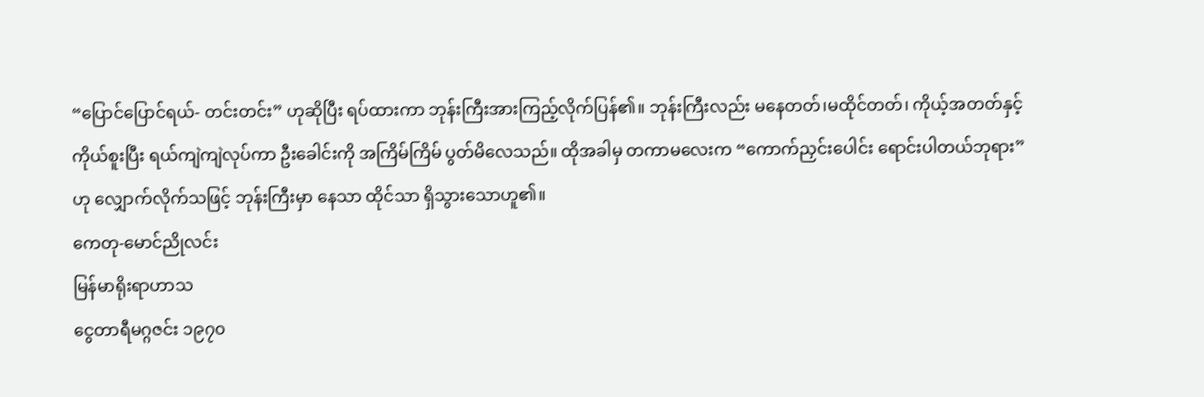“ပြောင်ပြောင်ရယ်- တင်းတင်း” ဟုဆိုပြီး ရပ်ထားကာ ဘုန်းကြီးအားကြည့်လိုက်ပြန်၏။ ဘုန်းကြီးလည်း မနေတတ်၊မထိုင်တတ်၊ ကိုယ့်အတတ်နှင့် ကိုယ်စူးပြီး ရယ်ကျဲကျဲလုပ်ကာ ဦးခေါင်းကို အကြိမ်ကြိမ် ပွတ်မိလေသည်။ ထိုအခါမှ တကာမလေးက “ကောက်ညှင်းပေါင်း ရောင်းပါတယ်ဘုရား” ဟု လျှောက်လိုက်သဖြင့် ဘုန်းကြီးမှာ နေသာ ထိုင်သာ ရှိသွားသောဟူ၏။
ကေတု-မောင်ညိုလင်း
မြန်မာရိုးရာဟာသ
ငွေတာရီမဂ္ဂဇင်း ၁၉၇၀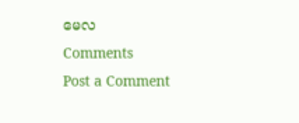မေလ
Comments
Post a Comment